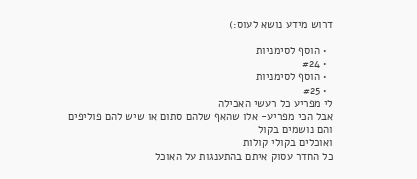דרוש מידע נושא לעוס:)

  • הוסף לסימניות
  • #24
  • הוסף לסימניות
  • #25
לי מפריע כל רעשי האכילה
אבל הכי מפריע- אלו שהאף שלהם סתום או שיש להם פוליפים
והם נושמים בקול
ואוכלים בקולי קולות
כל החדר עסוק איתם בהתענגות על האוכל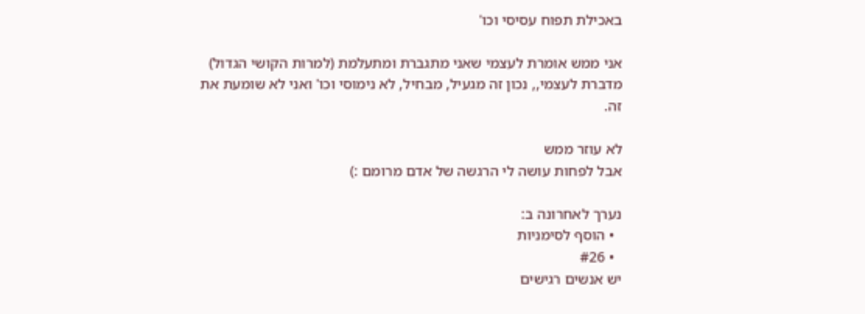באכילת תפוח עסיסי וכו'

אני ממש אומרת לעצמי שאני מתגברת ומתעלמת (למרות הקושי הגדול)
מדברת לעצמי,, נכון זה מגעיל, מבחיל, לא נימוסי וכו' ואני לא שומעת את זה.

לא עוזר ממש
אבל לפחות עושה לי הרגשה של אדם מרומם :)

נערך לאחרונה ב:
  • הוסף לסימניות
  • #26
יש אנשים רגישים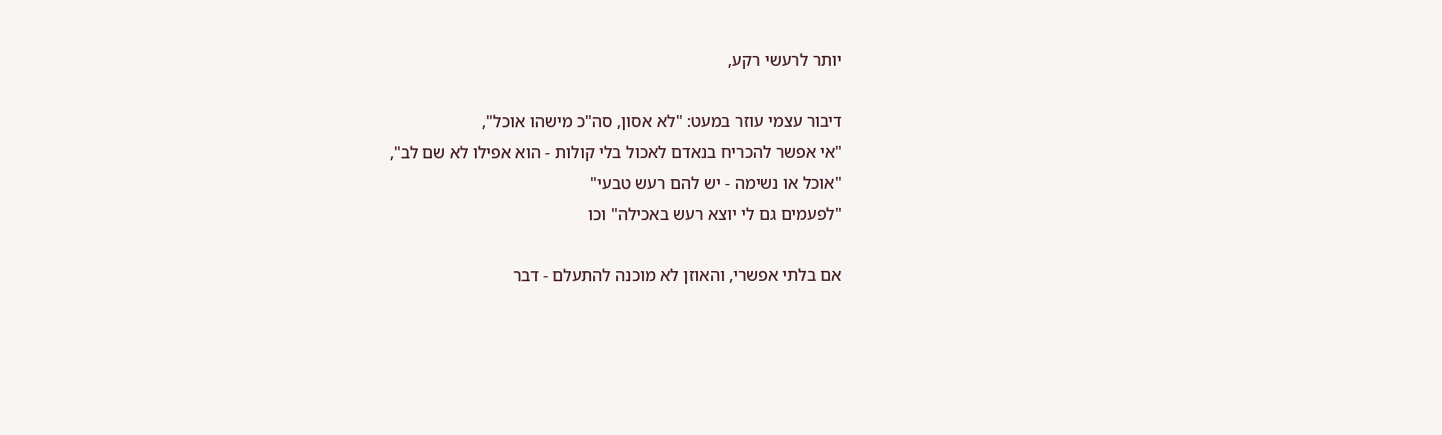יותר לרעשי רקע,

דיבור עצמי עוזר במעט: "לא אסון, סה"כ מישהו אוכל",
"אי אפשר להכריח בנאדם לאכול בלי קולות - הוא אפילו לא שם לב",
"אוכל או נשימה - יש להם רעש טבעי"
"לפעמים גם לי יוצא רעש באכילה" וכו

אם בלתי אפשרי, והאוזן לא מוכנה להתעלם - דבר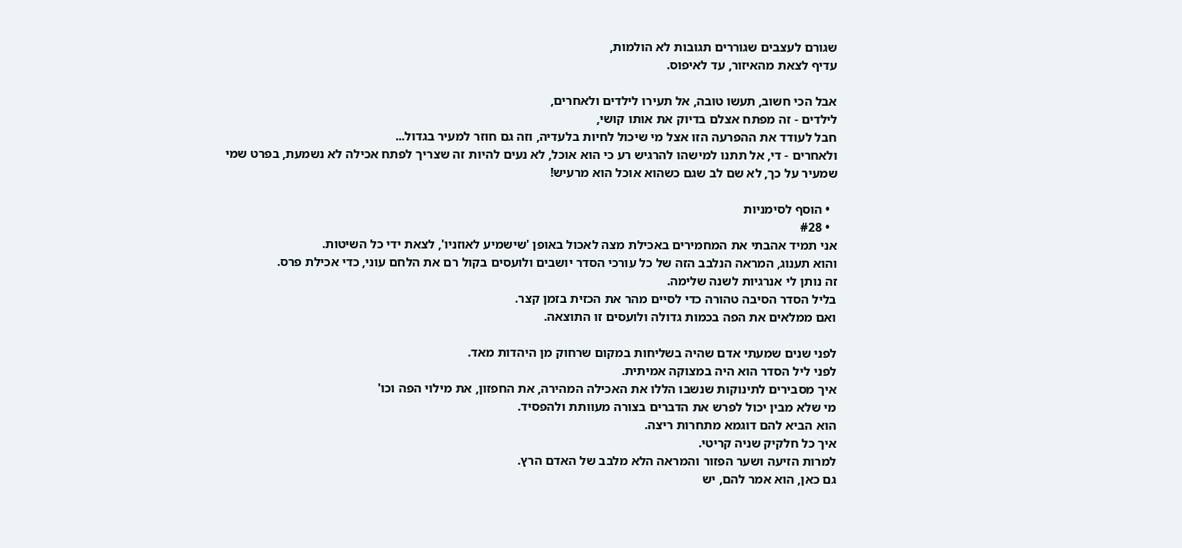שגורם לעצבים שגוררים תגובות לא הולמות,
עדיף לצאת מהאיזור, עד לאיפוס.

אבל הכי חשוב, תעשו טובה, אל תעירו לילדים ולאחרים,
לילדים - זה מפתח אצלם בדיוק את אותו קושי,
חבל לעודד את ההפרעה הזו אצל מי שיכול לחיות בלעדיה, וזה גם חוזר למעיר בגדול...
ולאחרים - די, אל תתנו למישהו להרגיש רע כי הוא אוכל, לא נעים להיות זה שצריך לפתח אכילה לא נשמעת, בפרט שמי שמעיר על כך, לא שם לב שגם כשהוא אוכל הוא מרעיש!

  • הוסף לסימניות
  • #28
אני תמיד אהבתי את המחמירים באכילת מצה לאכול באופן 'שישמיע לאוזניו', לצאת ידי כל השיטות.
והוא תענוג, המראה הנלבב הזה של כל עורכי הסדר יושבים ולועסים בקול רם את הלחם עוני, כדי אכילת פרס.
זה נותן לי אנרגיות לשנה שלימה.
בליל הסדר הסיבה טהורה כדי לסיים מהר את הכזית בזמן קצר.
ואם ממלאים את הפה בכמות גדולה ולועסים זו התוצאה.

לפני שנים שמעתי אדם שהיה בשליחות במקום שרחוק מן היהדות מאד.
לפני ליל הסדר הוא היה במצוקה אמיתית.
איך מסבירים לתינוקות שנשבו הללו את האכילה המהירה, את החפזון, את מילוי הפה וכו'
מי שלא מבין יכול לפרש את הדברים בצורה מעוותת ולהפסיד.
הוא הביא להם דוגמא מתחרות ריצה.
איך כל חלקיק שניה קריטי.
למרות הזיעה ושער הפזור והמראה הלא מלבב של האדם הרץ.
גם כאן, הוא אמר להם, יש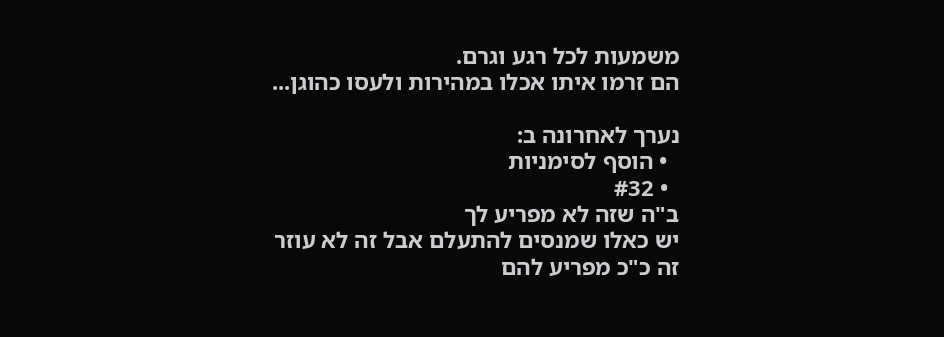משמעות לכל רגע וגרם.
הם זרמו איתו אכלו במהירות ולעסו כהוגן...

נערך לאחרונה ב:
  • הוסף לסימניות
  • #32
ב"ה שזה לא מפריע לך
יש כאלו שמנסים להתעלם אבל זה לא עוזר
זה כ"כ מפריע להם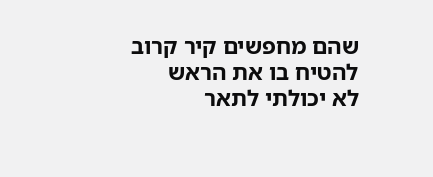שהם מחפשים קיר קרוב להטיח בו את הראש
לא יכולתי לתאר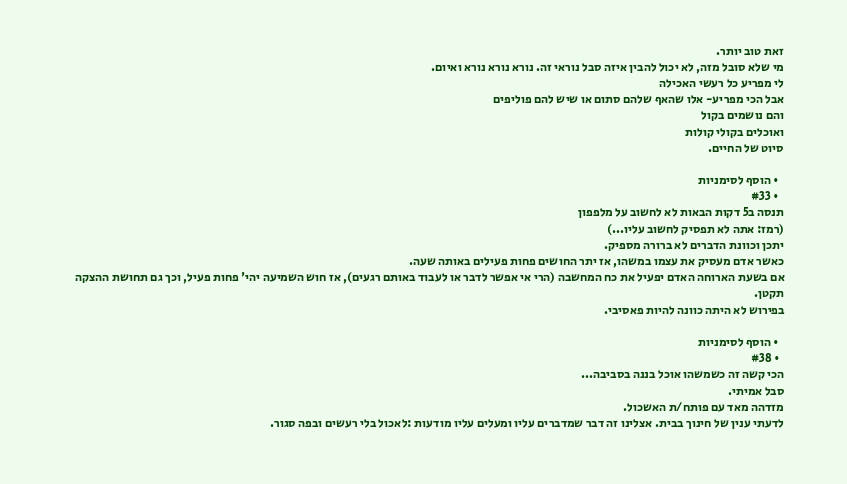זאת טוב יותר.
מי שלא סובל מזה, לא יכול להבין איזה סבל נוראי זה. נורא נורא נורא ואיום.
לי מפריע כל רעשי האכילה
אבל הכי מפריע- אלו שהאף שלהם סתום או שיש להם פוליפים
והם נושמים בקול
ואוכלים בקולי קולות
סיוט של החיים.

  • הוסף לסימניות
  • #33
תנסה ב5 דקות הבאות לא לחשוב על מלפפון
(רמז: אתה לא תפסיק לחשוב עליו...)
יתכן וכוונת הדברים לא ברורה מספיק.
כאשר אדם מעסיק את עצמו במשהו, אז יתר החושים פחות פעילים באותה שעה.
אם בשעת הארוחה האדם יפעיל את כח המחשבה (הרי אי אפשר לדבר או לעבוד באותם רגעים), אז חוש השמיעה יהי' פחות פעיל, וכך גם תחושת ההצקה תקטן.
בפירוש לא היתה כוונה להיות פאסיבי.

  • הוסף לסימניות
  • #38
הכי קשה זה כשמשהו אוכל בננה בסביבה...
סבל אמיתי.
מזדהה מאד עם פותח/ת האשכול.
לדעתי ענין של חינוך בבית. אצלינו זה דבר שמדברים עליו ומעלים עליו מודעות :לאכול בלי רעשים ובפה סגור.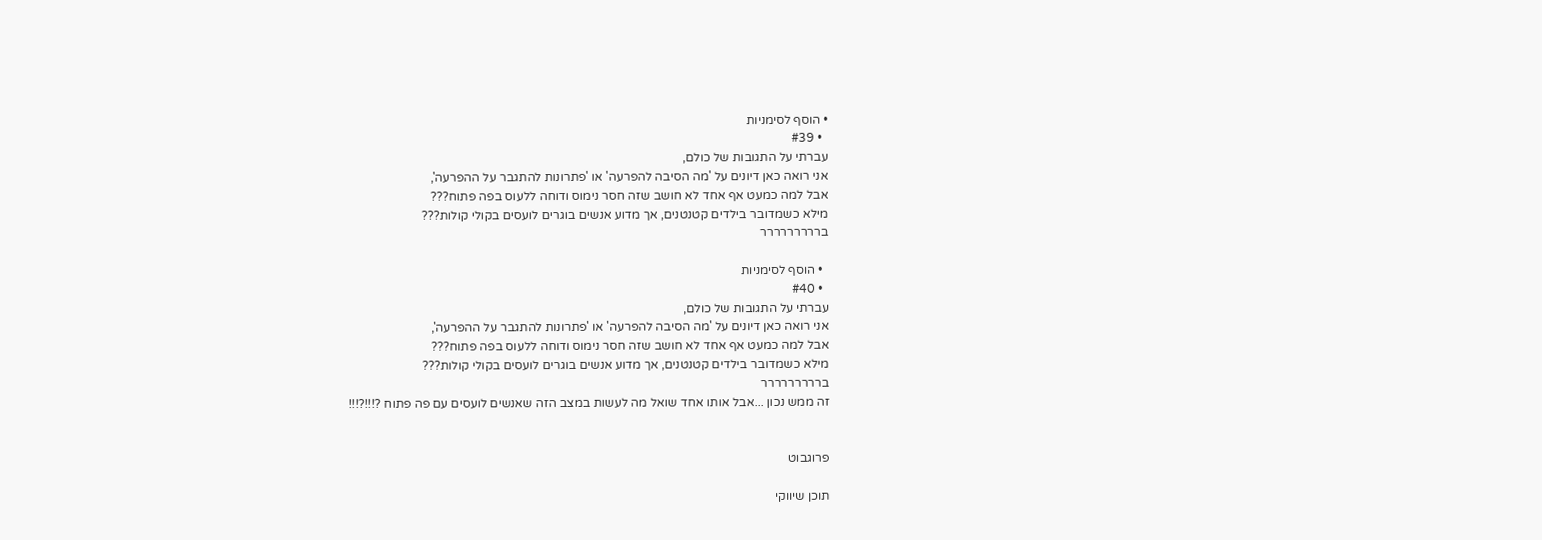• הוסף לסימניות
  • #39
עברתי על התגובות של כולם,
אני רואה כאן דיונים על 'מה הסיבה להפרעה' או 'פתרונות להתגבר על ההפרעה',
אבל למה כמעט אף אחד לא חושב שזה חסר נימוס ודוחה ללעוס בפה פתוח???
מילא כשמדובר בילדים קטנטנים, אך מדוע אנשים בוגרים לועסים בקולי קולות???
בררררררררר

  • הוסף לסימניות
  • #40
עברתי על התגובות של כולם,
אני רואה כאן דיונים על 'מה הסיבה להפרעה' או 'פתרונות להתגבר על ההפרעה',
אבל למה כמעט אף אחד לא חושב שזה חסר נימוס ודוחה ללעוס בפה פתוח???
מילא כשמדובר בילדים קטנטנים, אך מדוע אנשים בוגרים לועסים בקולי קולות???
בררררררררר
זה ממש נכון ...אבל אותו אחד שואל מה לעשות במצב הזה שאנשים לועסים עם פה פתוח ?!!!?!!!


פרוגבוט

תוכן שיווקי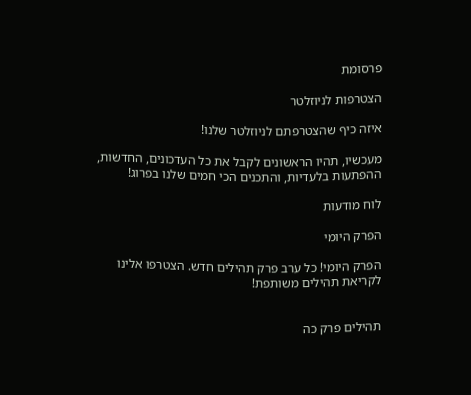פרסומת

הצטרפות לניוזלטר

איזה כיף שהצטרפתם לניוזלטר שלנו!

מעכשיו, תהיו הראשונים לקבל את כל העדכונים, החדשות, ההפתעות בלעדיות, והתכנים הכי חמים שלנו בפרוג!

לוח מודעות

הפרק היומי

הפרק היומי! כל ערב פרק תהילים חדש. הצטרפו אלינו לקריאת תהילים משותפת!


תהילים פרק כה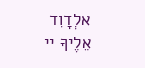אלְדָוִד אֵלֶיךָ יי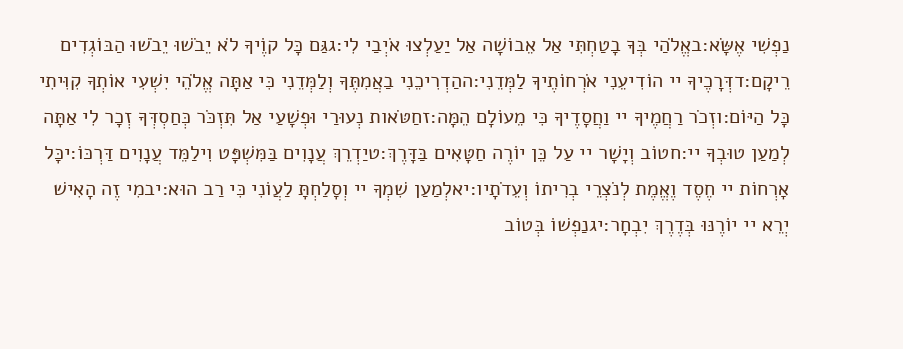נַפְשִׁי אֶשָּׂא:באֱלֹהַי בְּךָ בָטַחְתִּי אַל אֵבוֹשָׁה אַל יַעַלְצוּ אֹיְבַי לִי:גגַּם כָּל קוֶֹיךָ לֹא יֵבֹשׁוּ יֵבֹשׁוּ הַבּוֹגְדִים רֵיקָם:דדְּרָכֶיךָ יי הוֹדִיעֵנִי אֹרְחוֹתֶיךָ לַמְּדֵנִי:ההַדְרִיכֵנִי בַאֲמִתֶּךָ וְלַמְּדֵנִי כִּי אַתָּה אֱלֹהֵי יִשְׁעִי אוֹתְךָ קִוִּיתִי כָּל הַיּוֹם:וזְכֹר רַחֲמֶיךָ יי וַחֲסָדֶיךָ כִּי מֵעוֹלָם הֵמָּה:זחַטֹּאות נְעוּרַי וּפְשָׁעַי אַל תִּזְכֹּר כְּחַסְדְּךָ זְכָר לִי אַתָּה לְמַעַן טוּבְךָ יי:חטוֹב וְיָשָׁר יי עַל כֵּן יוֹרֶה חַטָּאִים בַּדָּרֶךְ:טיַדְרֵךְ עֲנָוִים בַּמִּשְׁפָּט וִילַמֵּד עֲנָוִים דַּרְכּוֹ:יכָּל אָרְחוֹת יי חֶסֶד וֶאֱמֶת לְנֹצְרֵי בְרִיתוֹ וְעֵדֹתָיו:יאלְמַעַן שִׁמְךָ יי וְסָלַחְתָּ לַעֲוֹנִי כִּי רַב הוּא:יבמִי זֶה הָאִישׁ יְרֵא יי יוֹרֶנּוּ בְּדֶרֶךְ יִבְחָר:יגנַפְשׁוֹ בְּטוֹב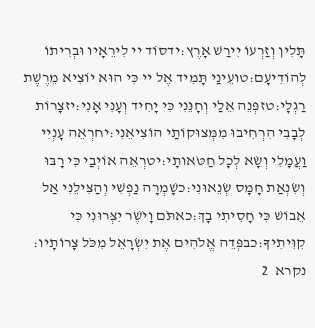תָּלִין וְזַרְעוֹ יִירַשׁ אָרֶץ:ידסוֹד יי לִירֵאָיו וּבְרִיתוֹ לְהוֹדִיעָם:טועֵינַי תָּמִיד אֶל יי כִּי הוּא יוֹצִיא מֵרֶשֶׁת רַגְלָי:טזפְּנֵה אֵלַי וְחָנֵּנִי כִּי יָחִיד וְעָנִי אָנִי:יזצָרוֹת לְבָבִי הִרְחִיבוּ מִמְּצוּקוֹתַי הוֹצִיאֵנִי:יחרְאֵה עָנְיִי וַעֲמָלִי וְשָׂא לְכָל חַטֹּאותָי:יטרְאֵה אוֹיְבַי כִּי רָבּוּ וְשִׂנְאַת חָמָס שְׂנֵאוּנִי:כשָׁמְרָה נַפְשִׁי וְהַצִּילֵנִי אַל אֵבוֹשׁ כִּי חָסִיתִי בָךְ:כאתֹּם וָיֹשֶׁר יִצְּרוּנִי כִּי קִוִּיתִיךָ:כבפְּדֵה אֱלֹהִים אֶת יִשְׂרָאֵל מִכֹּל צָרוֹתָיו:
נקרא  2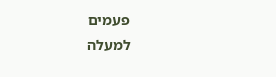פעמים
למעלה